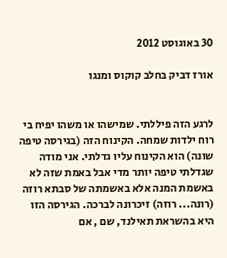30 באוגוסט 2012

אורז דביק בחלב קוקוס ומנגו


לרגע הזה פיללתי. שמישהו או משהו יפיח בי רוח ילדות שמחה. הקינוח הזה (בגירסה טיפה שונה) הוא הקינוח עליו גדלתי. אני מודה שגדלתי טיפה יותר מדי אבל באמת שזה לא באשמת המנה אלא באשמתה של סבתא רוזה (רונה... רוזה) זיכרונה לברכה. הגירסה הזו היא בהשראת תאילנד, שם , אם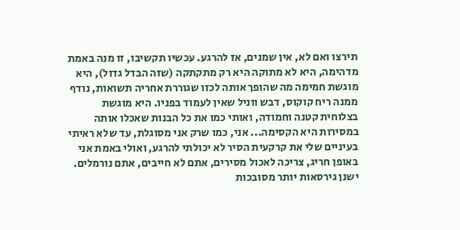תירצו ואם לא, אין שמנים, אז להרגע. עכשיו תקשיבו, זו מנה באמת מדהימה, היא לא מתוקה היא רק מתקתקה (שזה הבדל גדול), היא מוגשת חמימה מה שהופך אותה לכזו שגוררת אחריה תשואות, נודף ממנה ריח קוקוס, דבש ווניל שאין לעמוד בפניו. היא מוגשת בצלוחית קטנה וחמודה, ואותי כמו את כל הבנות שאכלו אותה במסירות היא הקסימה... אני, כמו שרק אני מסוגלת, עד שלא ראיתי בעיניים שלי את קרקעית הסיר לא יכולתי להרגע, ואולי באמת אני באופן חריג, צריכה לאכול מסירים, אתם לא חייבים, אתם נורמלים.
ישנן גירסאות יותר מסובכות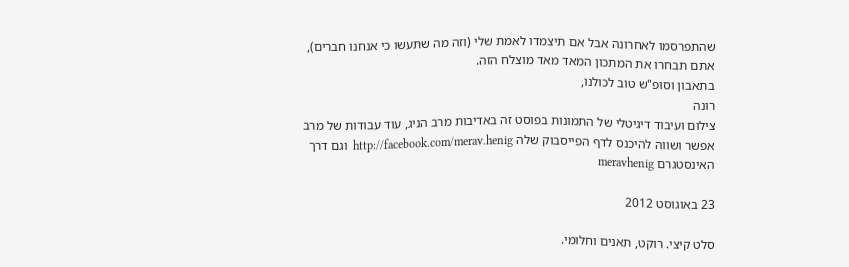שהתפרסמו לאחרונה אבל אם תיצמדו לאמת שלי (וזה מה שתעשו כי אנחנו חברים), אתם תבחרו את המתכון המאד מאד מוצלח הזה.
בתאבון וסופ"ש טוב לכולנו,
רונה
צילום ועיבוד דיגיטלי של התמונות בפוסט זה באדיבות מרב הניג, עוד עבודות של מרב אפשר ושווה להיכנס לדף הפייסבוק שלה http://facebook.com/merav.henig  וגם דרך האינסטגרם meravhenig

23 באוגוסט 2012

סלט קיצי. רוקט, תאנים וחלומי.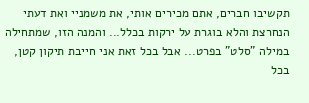תקשיבו חברים, אתם מכירים אותי, את משמניי ואת דעתי הנחרצת והלא בוגרת על ירקות בכלל... והמנה הזו, שמתחילה במילה "סלט" בפרט... אבל בכל זאת אני חייבת תיקון קטן, בכל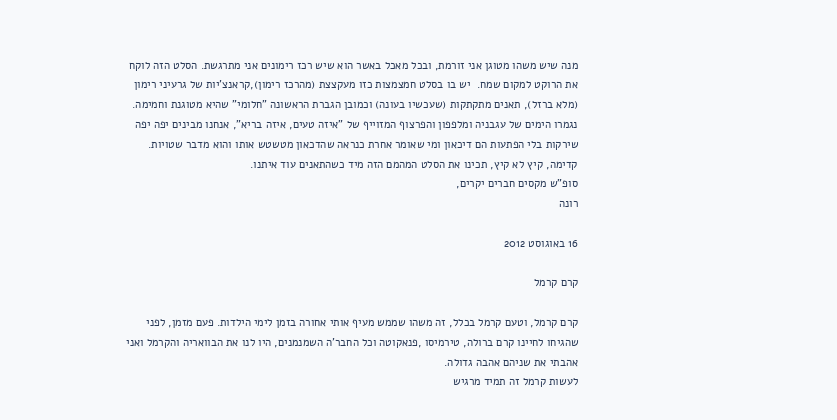מנה שיש משהו מטוגן אני זורמת, ובכל מאכל באשר הוא שיש רכז רימונים אני מתרגשת. הסלט הזה לוקח את הרוקט למקום שמח.  יש בו בסלט חמצמצות כזו מעקצצת (מהרכז רימון),קראנצ'יות של גרעיני רימון (מלא ברזל), תאנים מתקתקות (שעכשיו בעונה) וכמובן הגברת הראשונה "חלומי" שהיא מטוגנת וחמימה. נגמרו הימים של עגבניה ומלפפון והפרצוף המזוייף של "איזה טעים, איזה בריא", אנחנו מבינים יפה יפה שירקות בלי הפתעות הם דיכאון ומי שאומר אחרת כנראה שהדכאון מטשטש אותו והוא מדבר שטויות.
קדימה, קיץ לא קיץ, תכינו את הסלט המהמם הזה מיד כשהתאנים עוד איתנו.
סופ"ש מקסים חברים יקרים,
רונה

16 באוגוסט 2012

קרם קרמל

קרם קרמל, וטעם קרמל בכלל, זה משהו שממש מעיף אותי אחורה בזמן לימי הילדות. פעם מזמן, לפני שהגיחו לחיינו קרם ברולה, טירמיסו ,פנאקוטה וכל החבר'ה השמנמנים, היו לנו את הבוואריה והקרמל ואני אהבתי את שניהם אהבה גדולה.
לעשות קרמל זה תמיד מרגיש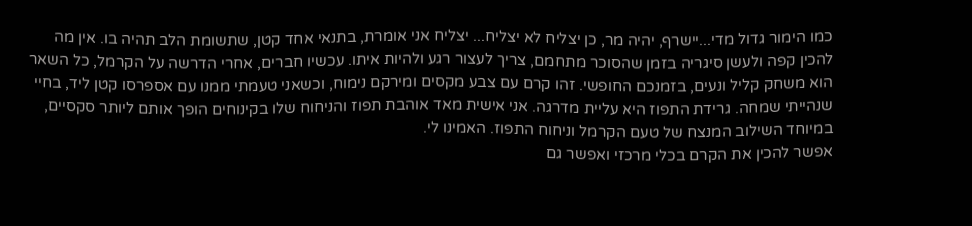כמו הימור גדול מדי...יישרף, יהיה מר, כן יצליח לא יצליח... יצליח אני אומרת, בתנאי אחד קטן, שתשומת הלב תהיה בו. אין מה להכין קפה ולעשן סיגריה בזמן שהסוכר מתחמם, צריך לעצור רגע ולהיות איתו. עכשיו חברים, אחרי הדרשה על הקרמל, כל השאר הוא משחק קליל ונעים, בזמנכם החופשי. זהו קרם עם צבע מקסים ומירקם נימוח, וכשאני טעמתי ממנו עם אספרסו קטן ליד, בחיי שנהייתי שמחה. גרידת התפוז היא עליית מדרגה. אני אישית מאד אוהבת תפוז והניחוח שלו בקינוחים הופך אותם ליותר סקסיים, במיוחד השילוב המנצח של טעם הקרמל וניחוח התפוז. האמינו לי.
אפשר להכין את הקרם בכלי מרכזי ואפשר גם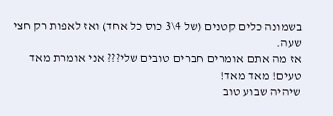בשמונה כלים קטנים (של 4\3 כוס כל אחד) ואז לאפות רק חצי שעה.
אז מה אתם אומרים חברים טובים שלי??? אני אומרת מאד טעים! מאד מאד!
שיהיה שבוע טוב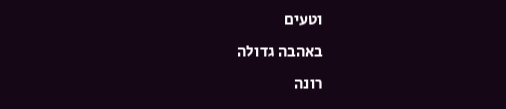וטעים
באהבה גדולה
רונה